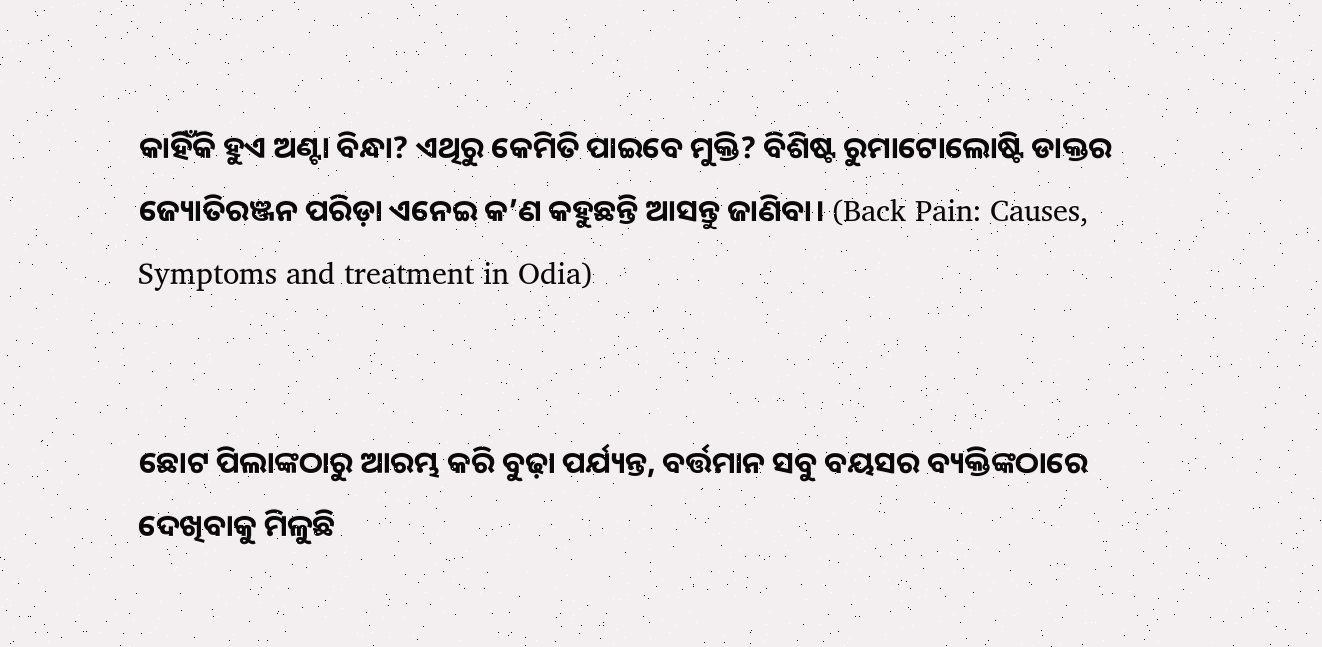କାହିଁକି ହୁଏ ଅଣ୍ଟା ବିନ୍ଧା? ଏଥିରୁ କେମିତି ପାଇବେ ମୁକ୍ତି? ବିଶିଷ୍ଟ ରୁମାଟୋଲୋଷ୍ଟି ଡାକ୍ତର ଜ୍ୟୋତିରଞ୍ଜନ ପରିଡ଼ା ଏନେଇ କ’ଣ କହୁଛନ୍ତି ଆସନ୍ତୁ ଜାଣିବା। (Back Pain: Causes, Symptoms and treatment in Odia)


ଛୋଟ ପିଲାଙ୍କଠାରୁ ଆରମ୍ଭ କରି ବୁଢ଼ା ପର୍ଯ୍ୟନ୍ତ, ବର୍ତ୍ତମାନ ସବୁ ବୟସର ବ୍ୟକ୍ତିଙ୍କଠାରେ ଦେଖିବାକୁ ମିଳୁଛି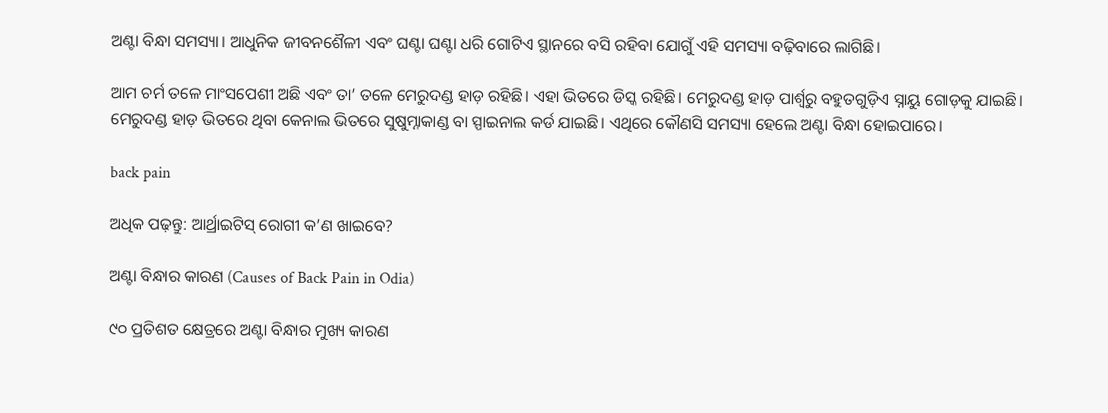ଅଣ୍ଟା ବିନ୍ଧା ସମସ୍ୟା। ଆଧୁନିକ ଜୀବନଶୈଳୀ ଏବଂ ଘଣ୍ଟା ଘଣ୍ଟା ଧରି ଗୋଟିଏ ସ୍ଥାନରେ ବସି ରହିବା ଯୋଗୁଁ ଏହି ସମସ୍ୟା ବଢ଼ିବାରେ ଲାଗିଛି।

ଆମ ଚର୍ମ ତଳେ ମାଂସପେଶୀ ଅଛି ଏବଂ ତା’ ତଳେ ମେରୁଦଣ୍ଡ ହାଡ଼ ରହିଛି। ଏହା ଭିତରେ ଡିସ୍କ ରହିଛି। ମେରୁଦଣ୍ଡ ହାଡ଼ ପାର୍ଶ୍ଵରୁ ବହୁତଗୁଡ଼ିଏ ସ୍ନାୟୁ ଗୋଡ଼କୁ ଯାଇଛି। ମେରୁଦଣ୍ଡ ହାଡ଼ ଭିତରେ ଥିବା କେନାଲ ଭିତରେ ସୁଷୁମ୍ନାକାଣ୍ଡ ବା ସ୍ପାଇନାଲ କର୍ଡ ଯାଇଛି। ଏଥିରେ କୌଣସି ସମସ୍ୟା ହେଲେ ଅଣ୍ଟା ବିନ୍ଧା ହୋଇପାରେ।

back pain

ଅଧିକ ପଢ଼ନ୍ତୁ: ଆର୍ଥ୍ରାଇଟିସ୍ ରୋଗୀ କ’ଣ ଖାଇବେ?

ଅଣ୍ଟା ବିନ୍ଧାର କାରଣ (Causes of Back Pain in Odia)

୯୦ ପ୍ରତିଶତ କ୍ଷେତ୍ରରେ ଅଣ୍ଟା ବିନ୍ଧାର ମୁଖ୍ୟ କାରଣ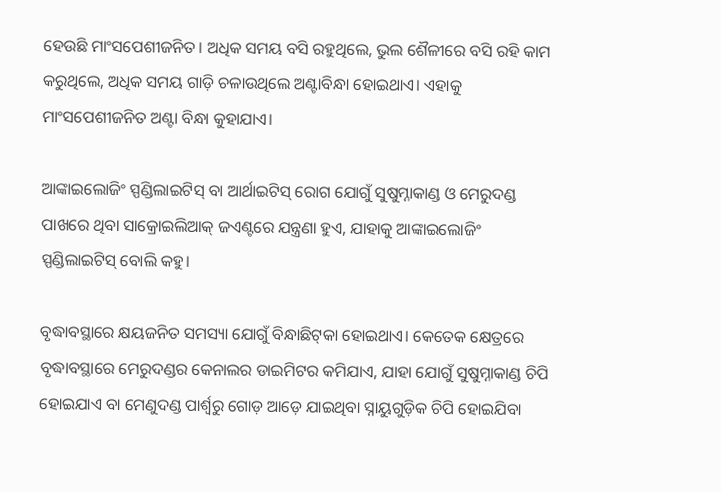ହେଉଛି ମାଂସପେଶୀଜନିତ। ଅଧିକ ସମୟ ବସି ରହୁଥିଲେ, ଭୁଲ ଶୈଳୀରେ ବସି ରହି କାମ କରୁଥିଲେ, ଅଧିକ ସମୟ ଗାଡ଼ି ଚଳାଉଥିଲେ ଅଣ୍ଟାବିନ୍ଧା ହୋଇଥାଏ। ଏହାକୁ ମାଂସପେଶୀଜନିତ ଅଣ୍ଟା ବିନ୍ଧା କୁହାଯାଏ।

ଆଙ୍କାଇଲୋଜିଂ ସ୍ପଣ୍ଡିଲାଇଟିସ୍ ବା ଆର୍ଥାଇଟିସ୍‌ ରୋଗ ଯୋଗୁଁ ସୁଷୁମ୍ନାକାଣ୍ଡ ଓ ମେରୁଦଣ୍ଡ ପାଖରେ ଥିବା ସାକ୍ରୋଇଲିଆକ୍ ଜଏଣ୍ଟରେ ଯନ୍ତ୍ରଣା ହୁଏ, ଯାହାକୁ ଆଙ୍କାଇଲୋଜିଂ ସ୍ପଣ୍ଡିଲାଇଟିସ୍‌ ବୋଲି କହୁ।

ବୃଦ୍ଧାବସ୍ଥାରେ କ୍ଷୟଜନିତ ସମସ୍ୟା ଯୋଗୁଁ ବିନ୍ଧାଛିଟ୍‌କା ହୋଇଥାଏ। କେତେକ କ୍ଷେତ୍ରରେ ବୃଦ୍ଧାବସ୍ଥାରେ ମେରୁଦଣ୍ଡର କେନାଲର ଡାଇମିଟର କମିଯାଏ, ଯାହା ଯୋଗୁଁ ସୁଷୁମ୍ନାକାଣ୍ଡ ଚିପି ହୋଇଯାଏ ବା ମେଣୁଦଣ୍ଡ ପାର୍ଶ୍ୱରୁ ଗୋଡ଼ ଆଡ଼େ ଯାଇଥିବା ସ୍ନାୟୁଗୁଡ଼ିକ ଚିପି ହୋଇଯିବା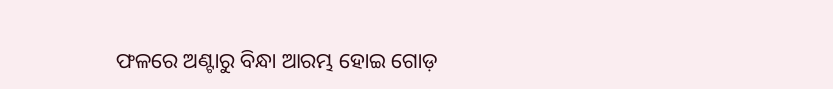ଫଳରେ ଅଣ୍ଟାରୁ ବିନ୍ଧା ଆରମ୍ଭ ହୋଇ ଗୋଡ଼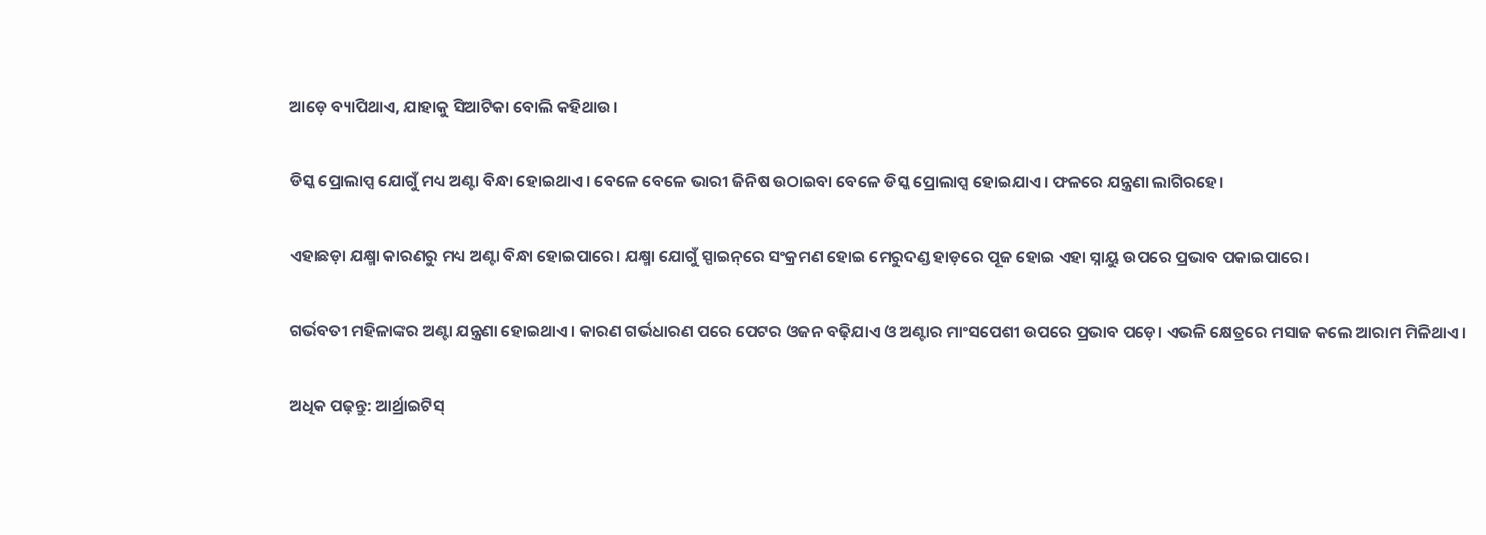ଆଡ଼େ ବ୍ୟାପିଥାଏ, ଯାହାକୁ ସିଆଟିକା ବୋଲି କହିଥାଉ।

ଡିସ୍କ ପ୍ରୋଲାପ୍ସ ଯୋଗୁଁ ମଧ୍ୟ ଅଣ୍ଟା ବିନ୍ଧା ହୋଇଥାଏ। ବେଳେ ବେଳେ ଭାରୀ ଜିନିଷ ଉଠାଇବା ବେଳେ ଡିସ୍କ ପ୍ରୋଲାପ୍ସ ହୋଇଯାଏ। ଫଳରେ ଯନ୍ତ୍ରଣା ଲାଗିରହେ।

ଏହାଛଡ଼ା ଯକ୍ଷ୍ମା କାରଣରୁ ମଧ୍ୟ ଅଣ୍ଟା ବିନ୍ଧା ହୋଇପାରେ। ଯକ୍ଷ୍ମା ଯୋଗୁଁ ସ୍ପାଇନ୍‌ରେ ସଂକ୍ରମଣ ହୋଇ ମେରୁଦଣ୍ଡ ହାଡ଼ରେ ପୂଜ ହୋଇ ଏହା ସ୍ନାୟୁ ଉପରେ ପ୍ରଭାବ ପକାଇପାରେ।

ଗର୍ଭବତୀ ମହିଳାଙ୍କର ଅଣ୍ଟା ଯନ୍ତ୍ରଣା ହୋଇଥାଏ। କାରଣ ଗର୍ଭଧାରଣ ପରେ ପେଟର ଓଜନ ବଢ଼ିଯାଏ ଓ ଅଣ୍ଟାର ମାଂସପେଶୀ ଉପରେ ପ୍ରଭାବ ପଡ଼େ। ଏଭଳି କ୍ଷେତ୍ରରେ ମସାଜ କଲେ ଆରାମ ମିଳିଥାଏ।

ଅଧିକ ପଢ଼ନ୍ତୁ: ଆର୍ଥ୍ରାଇଟିସ୍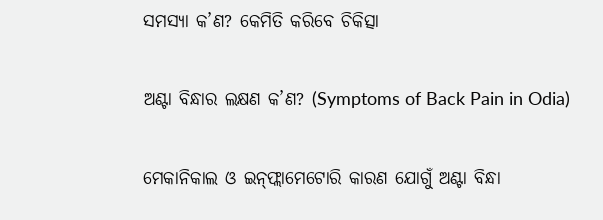ସମସ୍ୟା କ’ଣ? କେମିତି କରିବେ ଚିକିତ୍ସା

ଅଣ୍ଟା ବିନ୍ଧାର ଲକ୍ଷଣ କ’ଣ? (Symptoms of Back Pain in Odia)

ମେକାନିକାଲ ଓ ଇନ୍‌ଫ୍ଲାମେଟୋରି କାରଣ ଯୋଗୁଁ ଅଣ୍ଟା ବିନ୍ଧା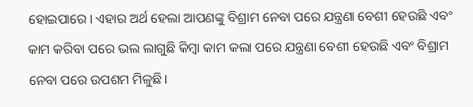ହୋଇପାରେ। ଏହାର ଅର୍ଥ ହେଲା ଆପଣଙ୍କୁ ବିଶ୍ରାମ ନେବା ପରେ ଯନ୍ତ୍ରଣା ବେଶୀ ହେଉଛି ଏବଂ କାମ କରିବା ପରେ ଭଲ ଲାଗୁଛି କିମ୍ବା କାମ କଲା ପରେ ଯନ୍ତ୍ରଣା ବେଶୀ ହେଉଛି ଏବଂ ବିଶ୍ରାମ ନେବା ପରେ ଉପଶମ ମିଳୁଛି।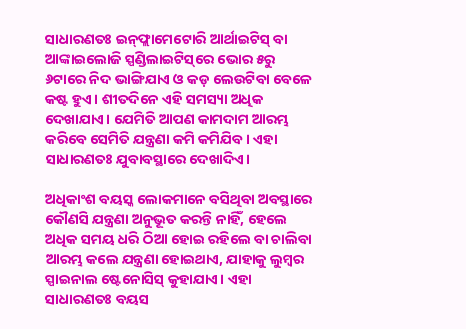ସାଧାରଣତଃ ଇନ୍‌ଫ୍ଲାମେଟୋରି ଆର୍ଥାଇଟିସ୍‌ ବା ଆଙ୍କାଇଲୋଜି ସ୍ପଣ୍ଡିଲାଇଟିସ୍‌ରେ ଭୋର ୫ରୁ ୬ଟାରେ ନିଦ ଭାଙ୍ଗିଯାଏ ଓ କଡ଼ ଲେଉଟିବା ବେଳେ କଷ୍ଟ ହୁଏ। ଶୀତଦିନେ ଏହି ସମସ୍ୟା ଅଧିକ ଦେଖାଯାଏ। ଯେମିତି ଆପଣ କାମଦାମ ଆରମ୍ଭ କରିବେ ସେମିତି ଯନ୍ତ୍ରଣା କମି କମିଯିବ। ଏହା ସାଧାରଣତଃ ଯୁବାବସ୍ଥାରେ ଦେଖାଦିଏ।

ଅଧିକାଂଶ ବୟସ୍କ ଲୋକମାନେ ବସିଥିବା ଅବସ୍ଥାରେ କୌଣସି ଯନ୍ତ୍ରଣା ଅନୁଭୂତ କରନ୍ତି ନାହିଁ, ହେଲେ ଅଧିକ ସମୟ ଧରି ଠିଆ ହୋଇ ରହିଲେ ବା ଚାଲିବା ଆରମ୍ଭ କଲେ ଯନ୍ତ୍ରଣା ହୋଇଥାଏ, ଯାହାକୁ ଲୁମ୍ବର ସ୍ପାଇନାଲ ଷ୍ଟେନୋସିସ୍‌ କୁହାଯାଏ। ଏହା ସାଧାରଣତଃ ବୟସ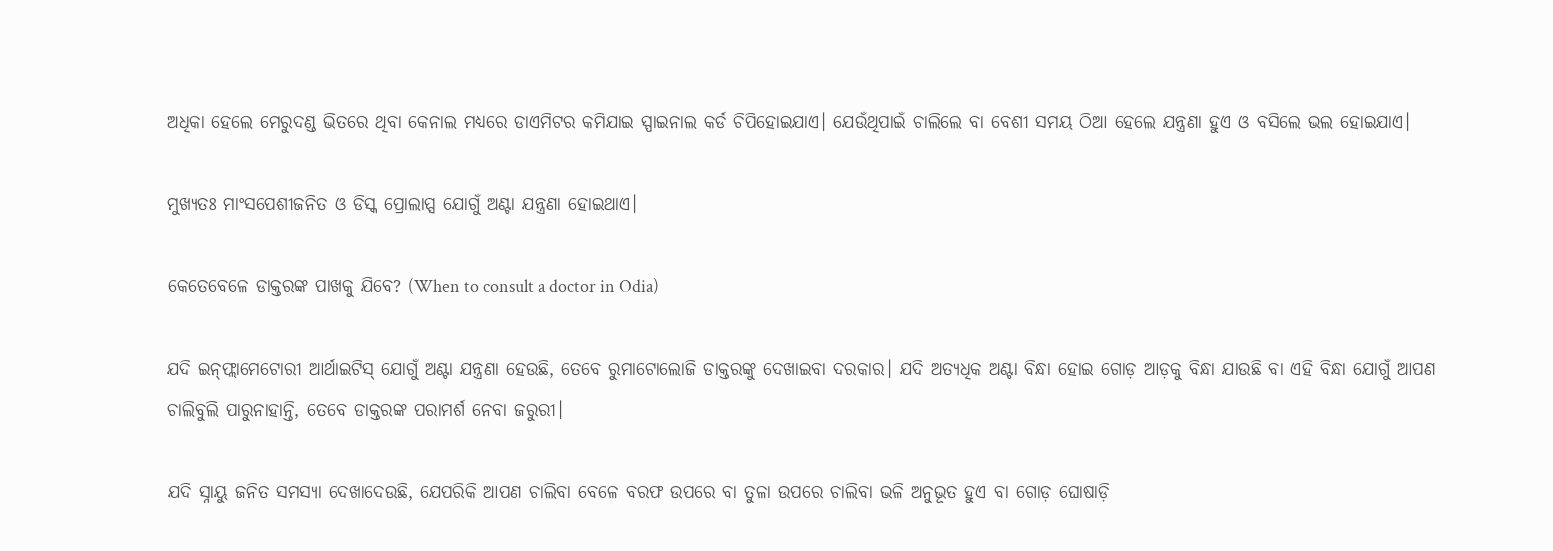ଅଧିକା ହେଲେ ମେରୁଦଣ୍ଡ ଭିତରେ ଥିବା କେନାଲ ମଧ୍ୟରେ ଡାଏମିଟର କମିଯାଇ ସ୍ପାଇନାଲ କର୍ଡ ଚିପିହୋଇଯାଏ। ଯେଉଁଥିପାଇଁ ଚାଲିଲେ ବା ବେଶୀ ସମୟ ଠିଆ ହେଲେ ଯନ୍ତ୍ରଣା ହୁଏ ଓ ବସିଲେ ଭଲ ହୋଇଯାଏ।

ମୁଖ୍ୟତଃ ମାଂସପେଶୀଜନିତ ଓ ଡିସ୍କ ପ୍ରୋଲାପ୍ସ ଯୋଗୁଁ ଅଣ୍ଟା ଯନ୍ତ୍ରଣା ହୋଇଥାଏ।

କେତେବେଳେ ଡାକ୍ତରଙ୍କ ପାଖକୁ ଯିବେ? (When to consult a doctor in Odia)

ଯଦି ଇନ୍‌ଫ୍ଲାମେଟୋରୀ ଆର୍ଥାଇଟିସ୍‌ ଯୋଗୁଁ ଅଣ୍ଟା ଯନ୍ତ୍ରଣା ହେଉଛି, ତେବେ ରୁମାଟୋଲୋଜି ଡାକ୍ତରଙ୍କୁ ଦେଖାଇବା ଦରକାର। ଯଦି ଅତ୍ୟଧିକ ଅଣ୍ଟା ବିନ୍ଧା ହୋଇ ଗୋଡ଼ ଆଡ଼କୁ ବିନ୍ଧା ଯାଉଛି ବା ଏହି ବିନ୍ଧା ଯୋଗୁଁ ଆପଣ ଚାଲିବୁଲି ପାରୁନାହାନ୍ତି, ତେବେ ଡାକ୍ତରଙ୍କ ପରାମର୍ଶ ନେବା ଜରୁରୀ।

ଯଦି ସ୍ନାୟୁ ଜନିତ ସମସ୍ୟା ଦେଖାଦେଉଛି, ଯେପରିକି ଆପଣ ଚାଲିବା ବେଳେ ବରଫ ଉପରେ ବା ତୁଳା ଉପରେ ଚାଲିବା ଭଳି ଅନୁଭୂତ ହୁଏ ବା ଗୋଡ଼ ଘୋଷାଡ଼ି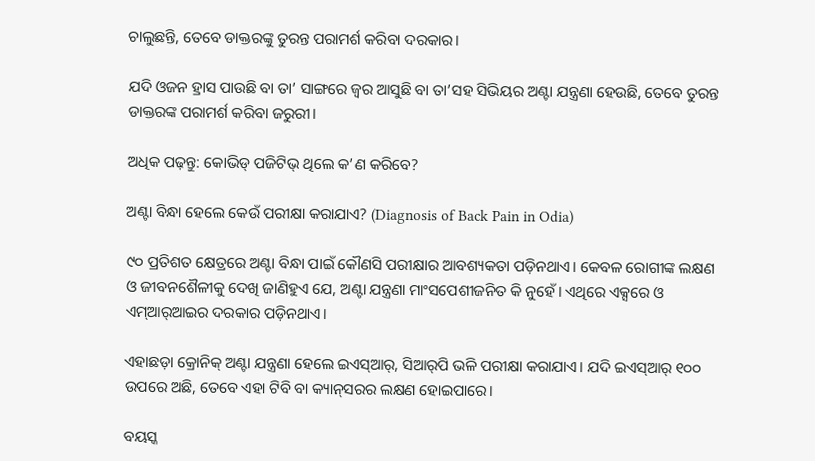ଚାଲୁଛନ୍ତି, ତେବେ ଡାକ୍ତରଙ୍କୁ ତୁରନ୍ତ ପରାମର୍ଶ କରିବା ଦରକାର।

ଯଦି ଓଜନ ହ୍ରାସ ପାଉଛି ବା ତା’ ସାଙ୍ଗରେ ଜ୍ୱର ଆସୁଛି ବା ତା’ସହ ସିଭିୟର ଅଣ୍ଟା ଯନ୍ତ୍ରଣା ହେଉଛି, ତେବେ ତୁରନ୍ତ ଡାକ୍ତରଙ୍କ ପରାମର୍ଶ କରିବା ଜରୁରୀ।

ଅଧିକ ପଢ଼ନ୍ତୁ: କୋଭିଡ୍ ପଜିଟିଭ୍‌ ଥିଲେ କ’ଣ କରିବେ?

ଅଣ୍ଟା ବିନ୍ଧା ହେଲେ କେଉଁ ପରୀକ୍ଷା କରାଯାଏ? (Diagnosis of Back Pain in Odia)

୯୦ ପ୍ରତିଶତ କ୍ଷେତ୍ରରେ ଅଣ୍ଟା ବିନ୍ଧା ପାଇଁ କୌଣସି ପରୀକ୍ଷାର ଆବଶ୍ୟକତା ପଡ଼ିନଥାଏ। କେବଳ ରୋଗୀଙ୍କ ଲକ୍ଷଣ ଓ ଜୀବନଶୈଳୀକୁ ଦେଖି ଜାଣିହୁଏ ଯେ, ଅଣ୍ଟା ଯନ୍ତ୍ରଣା ମାଂସପେଶୀଜନିତ କି ନୁହେଁ। ଏଥିରେ ଏକ୍ସରେ ଓ ଏମ୍‌ଆର୍‌ଆଇର ଦରକାର ପଡ଼ିନଥାଏ।

ଏହାଛଡ଼ା କ୍ରୋନିକ୍‌ ଅଣ୍ଟା ଯନ୍ତ୍ରଣା ହେଲେ ଇଏସ୍‌ଆର୍‌, ସିଆର୍‌ପି ଭଳି ପରୀକ୍ଷା କରାଯାଏ। ଯଦି ଇଏସ୍‌ଆର୍‌ ୧୦୦ ଉପରେ ଅଛି, ତେବେ ଏହା ଟିବି ବା କ୍ୟାନ୍‌ସରର ଲକ୍ଷଣ ହୋଇପାରେ।

ବୟସ୍କ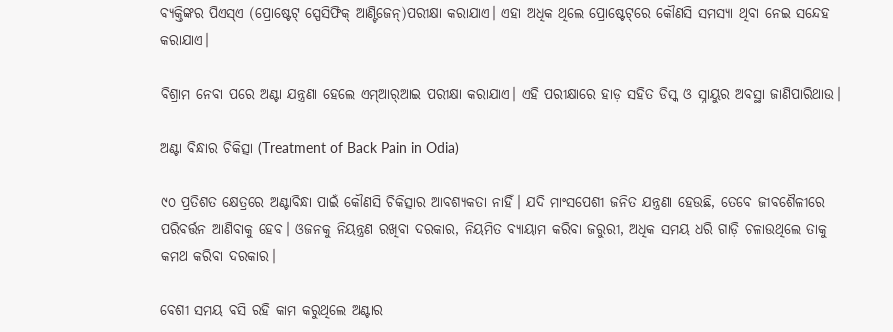ବ୍ୟକ୍ତିଙ୍କର ପିଏସ୍‌ଏ (ପ୍ରୋଷ୍ଟେଟ୍‌ ସ୍ପେସିଫିକ୍‌ ଆଣ୍ଟିଜେନ୍‌)ପରୀକ୍ଷା କରାଯାଏ। ଏହା ଅଧିକ ଥିଲେ ପ୍ରୋଷ୍ଟେଟ୍‌ରେ କୌଣସି ସମସ୍ୟା ଥିବା ନେଇ ସନ୍ଦେହ କରାଯାଏ।

ବିଶ୍ରାମ ନେବା ପରେ ଅଣ୍ଟା ଯନ୍ତ୍ରଣା ହେଲେ ଏମ୍‌ଆର୍‌ଆଇ ପରୀକ୍ଷା କରାଯାଏ। ଏହି ପରୀକ୍ଷାରେ ହାଡ଼ ସହିତ ଡିସ୍କ ଓ ସ୍ନାୟୁର ଅବସ୍ଥା ଜାଣିପାରିଥାଉ।

ଅଣ୍ଟା ବିନ୍ଧାର ଚିକିତ୍ସା (Treatment of Back Pain in Odia)

୯୦ ପ୍ରତିଶତ କ୍ଷେତ୍ରରେ ଅଣ୍ଟାବିନ୍ଧା ପାଇଁ କୌଣସି ଚିକିତ୍ସାର ଆବଶ୍ୟକତା ନାହିଁ। ଯଦି ମାଂସପେଶୀ ଜନିତ ଯନ୍ତ୍ରଣା ହେଉଛି, ତେବେ ଜୀବଶୈଳୀରେ ପରିବର୍ତ୍ତନ ଆଣିବାକୁ ହେବ। ଓଜନକୁ ନିୟନ୍ତ୍ରଣ ରଖିବା ଦରକାର, ନିୟମିତ ବ୍ୟାୟାମ କରିବା ଜରୁରୀ, ଅଧିକ ସମୟ ଧରି ଗାଡ଼ି ଚଳାଉଥିଲେ ତାକୁ କମଥ କରିବା ଦରକାର।

ବେଶୀ ସମୟ ବସି ରହି କାମ କରୁଥିଲେ ଅଣ୍ଟାର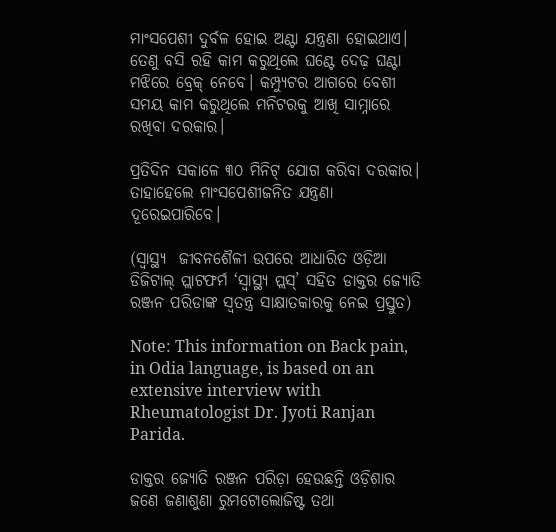ମାଂସପେଶୀ ଦୁର୍ବଳ ହୋଇ ଅଣ୍ଟା ଯନ୍ତ୍ରଣା ହୋଇଥାଏ। ତେଣୁ ବସି ରହି କାମ କରୁଥିଲେ ଘଣ୍ଟେ ଦେଢ଼ ଘଣ୍ଟା ମଝିରେ ବ୍ରେକ୍‌ ନେବେ। କମ୍ପ୍ୟୁଟର ଆଗରେ ବେଶୀ ସମୟ କାମ କରୁଥିଲେ ମନିଟରକୁ ଆଖି ସାମ୍ନାରେ ରଖିବା ଦରକାର।

ପ୍ରତିଦିନ ସକାଳେ ୩୦ ମିନିଟ୍‌ ଯୋଗ କରିବା ଦରକାର। ତାହାହେଲେ ମାଂସପେଶୀଜନିତ ଯନ୍ତ୍ରଣା ଦୂରେଇପାରିବେ।

(ସ୍ୱାସ୍ଥ୍ୟ  ଜୀବନଶୈଳୀ ଉପରେ ଆଧାରିତ ଓଡ଼ିଆ ଡିଜିଟାଲ୍‌ ପ୍ଲାଟଫର୍ମ ‘ସ୍ୱାସ୍ଥ୍ୟ ପ୍ଲସ୍’ ସହିତ ଡାକ୍ତର ଜ୍ୟୋତି ରଞ୍ଜନ ପରିଡାଙ୍କ ସ୍ୱତନ୍ତ୍ର ସାକ୍ଷାତକାରକୁ ନେଇ ପ୍ରସ୍ତୁତ)

Note: This information on Back pain, in Odia language, is based on an extensive interview with Rheumatologist Dr. Jyoti Ranjan Parida.

ଡାକ୍ତର ଜ୍ୟୋତି ରଞ୍ଜନ ପରିଡ଼ା ହେଉଛନ୍ତି ଓଡ଼ିଶାର ଜଣେ ଜଣାଶୁଣା ରୁମଟୋଲୋଜିଷ୍ଟ ତଥା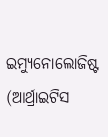ଇମ୍ୟୁନୋଲୋଜିଷ୍ଟ (ଆର୍ଥ୍ରାଇଟିସ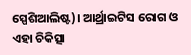ସ୍ପେଶିଆଲିଷ୍ଟ)। ଆର୍ଥ୍ରାଇଟିସ ରୋଗ ଓ ଏହା ଚିକିତ୍ସା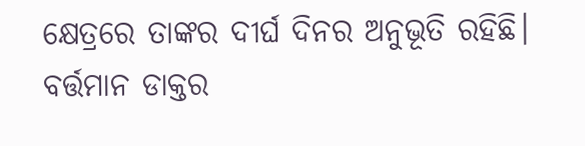କ୍ଷେତ୍ରରେ ତାଙ୍କର ଦୀର୍ଘ ଦିନର ଅନୁଭୂତି ରହିଛି। ବର୍ତ୍ତମାନ ଡାକ୍ତର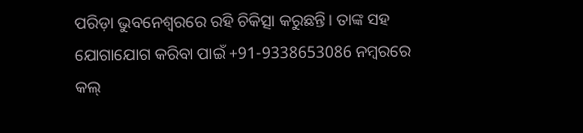ପରିଡ଼ା ଭୁବନେଶ୍ୱରରେ ରହି ଚିକିତ୍ସା କରୁଛନ୍ତି। ତାଙ୍କ ସହ ଯୋଗାଯୋଗ କରିବା ପାଇଁ +91-9338653086 ନମ୍ବରରେ କଲ୍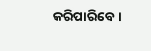କରିପାରିବେ।